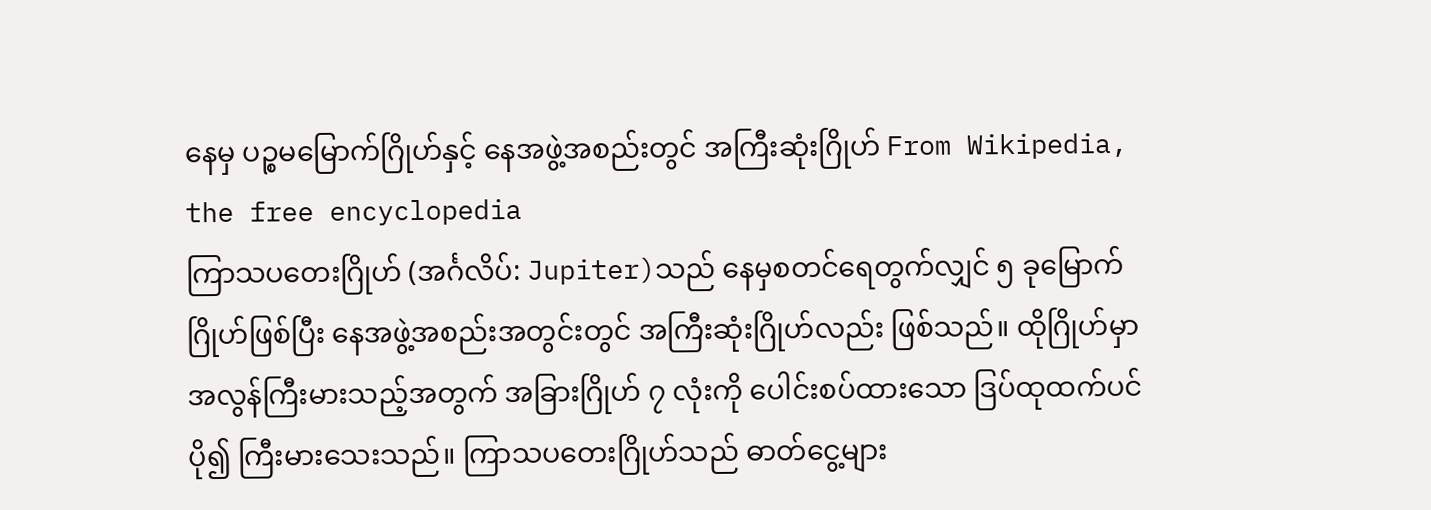နေမှ ပဉ္စမမြောက်ဂြိုဟ်နှင့် နေအဖွဲ့အစည်းတွင် အကြီးဆုံးဂြိုဟ် From Wikipedia, the free encyclopedia
ကြာသပတေးဂြိုဟ် (အင်္ဂလိပ်: Jupiter)သည် နေမှစတင်ရေတွက်လျှင် ၅ ခုမြောက်ဂြိုဟ်ဖြစ်ပြီး နေအဖွဲ့အစည်းအတွင်းတွင် အကြီးဆုံးဂြိုဟ်လည်း ဖြစ်သည်။ ထိုဂြိုဟ်မှာ အလွန်ကြီးမားသည့်အတွက် အခြားဂြိုဟ် ၇ လုံးကို ပေါင်းစပ်ထားသော ဒြပ်ထုထက်ပင် ပို၍ ကြီးမားသေးသည်။ ကြာသပတေးဂြိုဟ်သည် ဓာတ်ငွေ့များ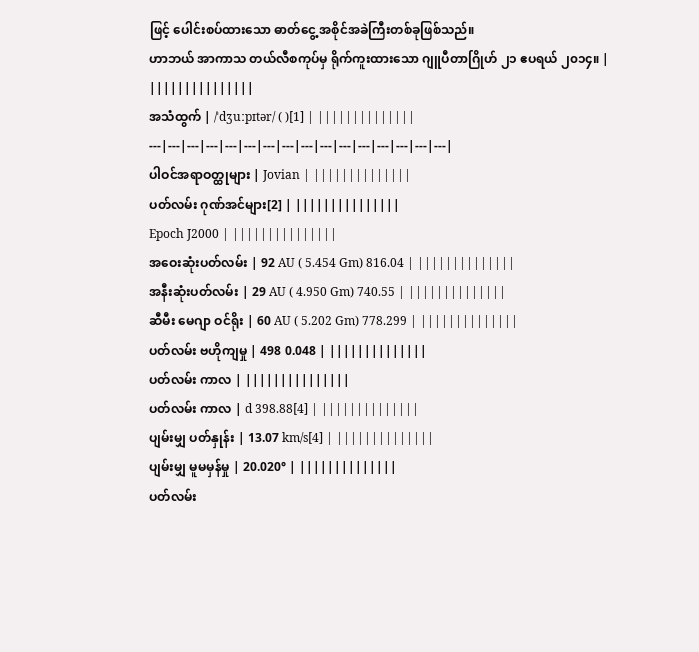ဖြင့် ပေါင်းစပ်ထားသော ဓာတ်ငွေ့ အစိုင်အခဲကြီးတစ်ခုဖြစ်သည်။
ဟာဘယ် အာကာသ တယ်လီစကုပ်မှ ရိုက်ကူးထားသော ဂျူပီတာဂြိုဟ် ၂၁ ဧပရယ် ၂၀၁၄။ | |||||||||||||||
အသံထွက် | /ˈdʒuːpɪtər/ ( )[1] | ||||||||||||||
---|---|---|---|---|---|---|---|---|---|---|---|---|---|---|---|
ပါဝင်အရာဝတ္ထုများ | Jovian | ||||||||||||||
ပတ်လမ်း ဂုဏ်အင်များ[2] | |||||||||||||||
Epoch J2000 | |||||||||||||||
အဝေးဆုံးပတ်လမ်း | 92 AU ( 5.454 Gm) 816.04 | ||||||||||||||
အနီးဆုံးပတ်လမ်း | 29 AU ( 4.950 Gm) 740.55 | ||||||||||||||
ဆီမီး မေဂျာ ဝင်ရိုး | 60 AU ( 5.202 Gm) 778.299 | ||||||||||||||
ပတ်လမ်း ဗဟိုကျမှု | 498 0.048 | ||||||||||||||
ပတ်လမ်း ကာလ | |||||||||||||||
ပတ်လမ်း ကာလ | d 398.88[4] | ||||||||||||||
ပျမ်းမျှ ပတ်နှုန်း | 13.07 km/s[4] | ||||||||||||||
ပျမ်းမျှ မူမမှန်မှု | 20.020° | ||||||||||||||
ပတ်လမ်း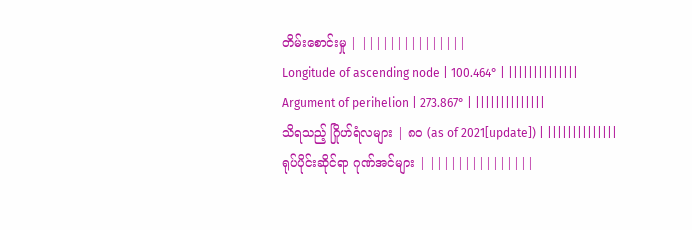တိမ်းစောင်းမှု | |||||||||||||||
Longitude of ascending node | 100.464° | ||||||||||||||
Argument of perihelion | 273.867° | ||||||||||||||
သိရသည့် ဂြိုဟ်ရံလများ | ၈၀ (as of 2021[update]) | ||||||||||||||
ရုပ်ပိုင်းဆိုင်ရာ ဂုဏ်အင်များ | |||||||||||||||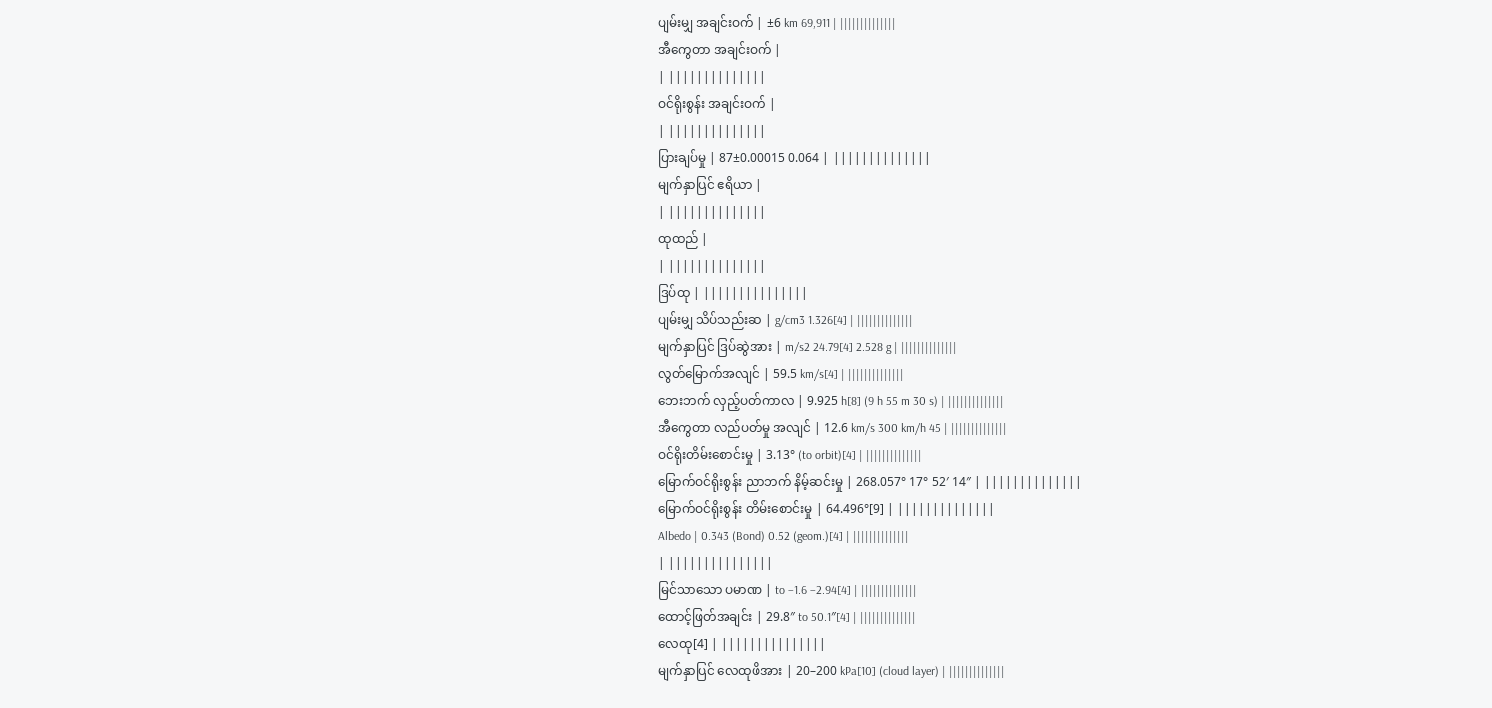ပျမ်းမျှ အချင်းဝက် | ±6 km 69,911 | ||||||||||||||
အီကွေတာ အချင်းဝက် |
| ||||||||||||||
ဝင်ရိုးစွန်း အချင်းဝက် |
| ||||||||||||||
ပြားချပ်မှု | 87±0.00015 0.064 | ||||||||||||||
မျက်နှာပြင် ဧရိယာ |
| ||||||||||||||
ထုထည် |
| ||||||||||||||
ဒြပ်ထု | |||||||||||||||
ပျမ်းမျှ သိပ်သည်းဆ | g/cm3 1.326[4] | ||||||||||||||
မျက်နှာပြင် ဒြပ်ဆွဲအား | m/s2 24.79[4] 2.528 g | ||||||||||||||
လွတ်မြောက်အလျင် | 59.5 km/s[4] | ||||||||||||||
ဘေးဘက် လှည့်ပတ်ကာလ | 9.925 h[8] (9 h 55 m 30 s) | ||||||||||||||
အီကွေတာ လည်ပတ်မှု အလျင် | 12.6 km/s 300 km/h 45 | ||||||||||||||
ဝင်ရိုးတိမ်းစောင်းမှု | 3.13° (to orbit)[4] | ||||||||||||||
မြောက်ဝင်ရိုးစွန်း ညာဘက် နိမ့်ဆင်းမှု | 268.057° 17° 52′ 14″ | ||||||||||||||
မြောက်ဝင်ရိုးစွန်း တိမ်းစောင်းမှု | 64.496°[9] | ||||||||||||||
Albedo | 0.343 (Bond) 0.52 (geom.)[4] | ||||||||||||||
| |||||||||||||||
မြင်သာသော ပမာဏ | to −1.6 −2.94[4] | ||||||||||||||
ထောင့်ဖြတ်အချင်း | 29.8″ to 50.1″[4] | ||||||||||||||
လေထု[4] | |||||||||||||||
မျက်နှာပြင် လေထုဖိအား | 20–200 kPa[10] (cloud layer) | ||||||||||||||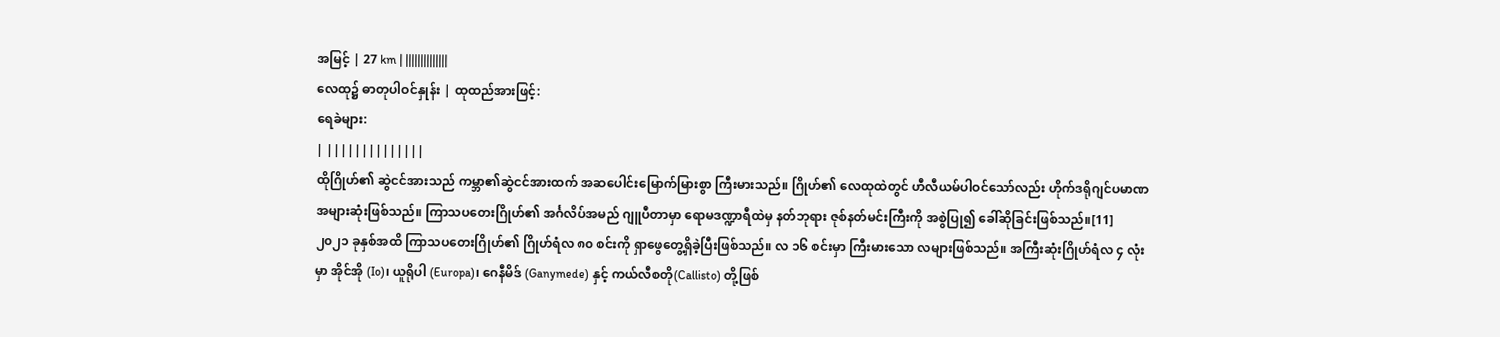အမြင့် | 27 km | ||||||||||||||
လေထု၌ ဓာတုပါဝင်နှုန်း | ထုထည်အားဖြင့်:
ရေခဲများ:
| ||||||||||||||
ထိုဂြိုဟ်၏ ဆွဲငင်အားသည် ကမ္ဘာ၏ဆွဲငင်အားထက် အဆပေါင်းမြောက်မြားစွာ ကြီးမားသည်။ ဂြိုဟ်၏ လေထုထဲတွင် ဟီလီယမ်ပါဝင်သော်လည်း ဟိုက်ဒရိုဂျင်ပမာဏ အများဆုံးဖြစ်သည်။ ကြာသပတေးဂြိုဟ်၏ အင်္ဂလိပ်အမည် ဂျူပီတာမှာ ရောမဒဏ္ဍာရီထဲမှ နတ်ဘုရား ဇုစ်နတ်မင်းကြီးကို အစွဲပြု၍ ခေါ်ဆိုခြင်းဖြစ်သည်။[11]
၂၀၂၁ ခုနှစ်အထိ ကြာသပတေးဂြိုဟ်၏ ဂြိုဟ်ရံလ ၈၀ စင်းကို ရှာဖွေတွေ့ရှိခဲ့ပြီးဖြစ်သည်။ လ ၁၆ စင်းမှာ ကြီးမားသော လများဖြစ်သည်။ အကြီးဆုံးဂြိုဟ်ရံလ ၄ လုံးမှာ အိုင်အို (Io)၊ ယူရိုပါ (Europa)၊ ဂေနီမိဒ် (Ganymede) နှင့် ကယ်လီစတို(Callisto) တို့ဖြစ်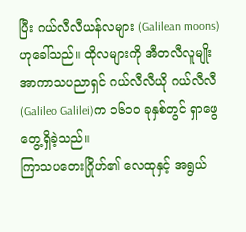ပြီး ဂယ်လီလီယန်လများ (Galilean moons) ဟုခေါ်သည်။ ထိုလများကို အီတလီလူမျိုး အာကာသပညာရှင် ဂယ်လီလီယို ဂယ်လီလီ(Galileo Galilei)က ၁၆၁၀ ခုနှစ်တွင် ရှာဖွေတွေ့ရှိခဲ့သည်။
ကြာသပတေးဂြိုဟ်၏ လေထုနှင့် အရွယ်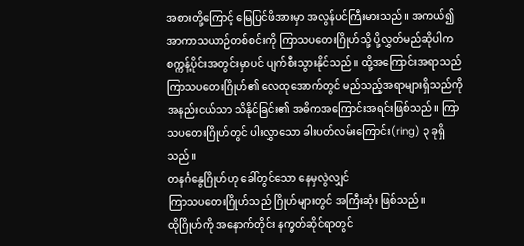အစားတို့ကြောင့် မြေပြင်ဖိအားမှာ အလွန်ပင်ကြီးမားသည်။ အကယ်၍ အာကာသယာဉ်တစ်စင်းကို ကြာသပတေးဂြိုဟ်သို့ ပို့လွှတ်မည်ဆိုပါက စက္ကန့်ပိုင်းအတွင်းမှာပင် ပျက်စီးသွားနိုင်သည်။ ထို့အကြောင်းအရာသည် ကြာသပတေးဂြိုဟ်၏ လေထုအောက်တွင် မည်သည့်အရာများရှိသည်ကို အနည်းငယ်သာ သိနိုင်ခြင်း၏ အဓိကအကြောင်းအရင်းဖြစ်သည်။ ကြာသပတေးဂြိုဟ်တွင် ပါးလွှာသော ခါးပတ်လမ်းကြောင်း(ring) ၃ ခုရှိသည်။
တနင်္ဂနွေဂြိုဟ်ဟု ခေါ်တွင်သော နေမှလွဲလျှင်
ကြာသပတေးဂြိုဟ်သည် ဂြိုဟ်များတွင် အကြီးဆုံး ဖြစ်သည်။
ထိုဂြိုဟ်ကို အနောက်တိုင်း နက္ခတ်ဆိုင်ရာတွင်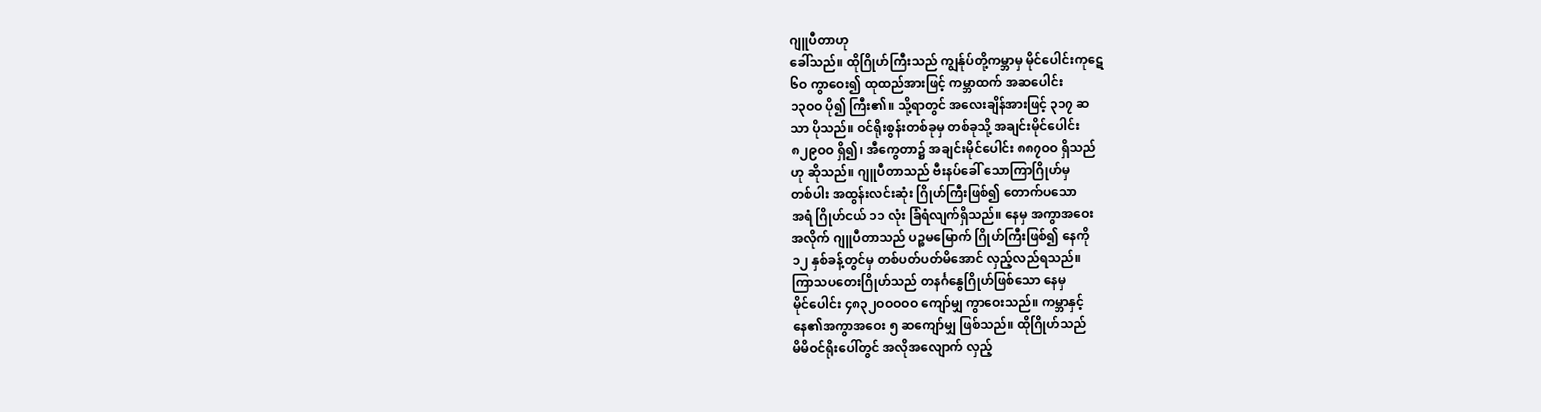ဂျူပီတာဟု
ခေါ်သည်။ ထိုဂြိုဟ်ကြီးသည် ကျွန်ုပ်တို့ကမ္ဘာမှ မိုင်ပေါင်းကုဋေ
၆ဝ ကွာဝေး၍ ထုထည်အားဖြင့် ကမ္ဘာထက် အဆပေါင်း
၁၃ဝဝ ပို၍ ကြီး၏။ သို့ရာတွင် အလေးချိန်အားဖြင့် ၃၁၇ ဆ
သာ ပိုသည်။ ဝင်ရိုးစွန်းတစ်ခုမှ တစ်ခုသို့ အချင်းမိုင်ပေါင်း
၈၂၉ဝဝ ရှိ၍၊ အီကွေတာ၌ အချင်းမိုင်ပေါင်း ၈၈၇ဝဝ ရှိသည်
ဟု ဆိုသည်။ ဂျူပီတာသည် ဗီးနပ်ခေါ် သောကြာဂြိုဟ်မှ
တစ်ပါး အထွန်းလင်းဆုံး ဂြိုဟ်ကြီးဖြစ်၍ တောက်ပသော
အရံ ဂြိုဟ်ငယ် ၁၁ လုံး ခြံရံလျက်ရှိသည်။ နေမှ အကွာအဝေး
အလိုက် ဂျူပီတာသည် ပဉ္စမမြောက် ဂြိုဟ်ကြီးဖြစ်၍ နေကို
၁၂ နှစ်ခန့်တွင်မှ တစ်ပတ်ပတ်မိအောင် လှည့်လည်ရသည်။
ကြာသပတေးဂြိုဟ်သည် တနင်္ဂနွေဂြိုဟ်ဖြစ်သော နေမှ
မိုင်ပေါင်း ၄၈၃၂ဝဝဝဝဝ ကျော်မျှ ကွာဝေးသည်။ ကမ္ဘာနှင့်
နေ၏အကွာအဝေး ၅ ဆကျော်မျှ ဖြစ်သည်။ ထိုဂြိုဟ်သည်
မိမိဝင်ရိုးပေါ်တွင် အလိုအလျောက် လှည့်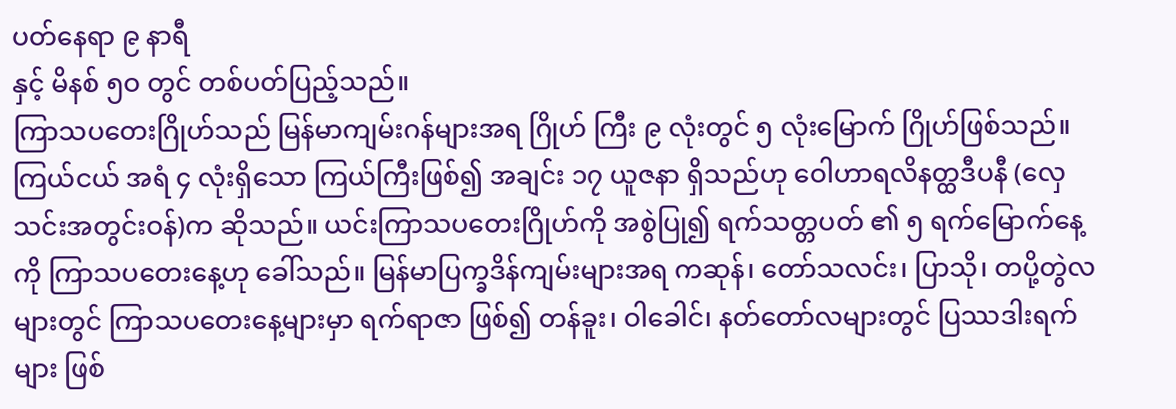ပတ်နေရာ ၉ နာရီ
နှင့် မိနစ် ၅ဝ တွင် တစ်ပတ်ပြည့်သည်။
ကြာသပတေးဂြိုဟ်သည် မြန်မာကျမ်းဂန်များအရ ဂြိုဟ် ကြီး ၉ လုံးတွင် ၅ လုံးမြောက် ဂြိုဟ်ဖြစ်သည်။ ကြယ်ငယ် အရံ ၄ လုံးရှိသော ကြယ်ကြီးဖြစ်၍ အချင်း ၁၇ ယူဇနာ ရှိသည်ဟု ဝေါဟာရလိနတ္ထဒီပနီ (လှေ သင်းအတွင်းဝန်)က ဆိုသည်။ ယင်းကြာသပတေးဂြိုဟ်ကို အစွဲပြု၍ ရက်သတ္တပတ် ၏ ၅ ရက်မြောက်နေ့ကို ကြာသပတေးနေ့ဟု ခေါ်သည်။ မြန်မာပြက္ခဒိန်ကျမ်းများအရ ကဆုန်၊ တော်သလင်း၊ ပြာသို၊ တပို့တွဲလများတွင် ကြာသပတေးနေ့များမှာ ရက်ရာဇာ ဖြစ်၍ တန်ခူး၊ ဝါခေါင်၊ နတ်တော်လများတွင် ပြဿဒါးရက်များ ဖြစ်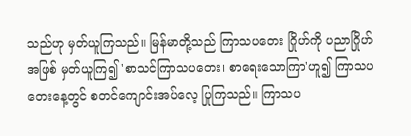သည်ဟု မှတ်ယူကြသည်။ မြန်မာတို့သည် ကြာသပတေး ဂြိုဟ်ကို ပညာဂြိုဟ်အဖြစ် မှတ်ယူကြ၍ 'စာသင်ကြာသပတေး၊ စာရေးသောကြာ'ဟူ၍ ကြာသပတေးနေ့တွင် စတင်ကျောင်းအပ်လေ့ ပြုကြသည်။ ကြာသပ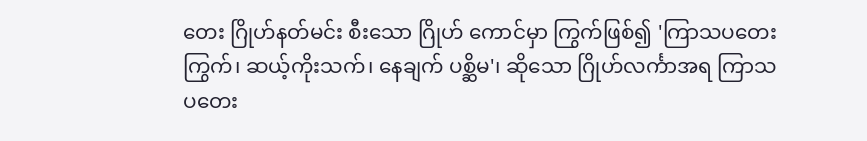တေး ဂြိုဟ်နတ်မင်း စီးသော ဂြိုဟ် ကောင်မှာ ကြွက်ဖြစ်၍ 'ကြာသပတေးကြွက်၊ ဆယ့်ကိုးသက်၊ နေချက် ပစ္ဆိမ'၊ ဆိုသော ဂြိုဟ်လင်္ကာအရ ကြာသပတေး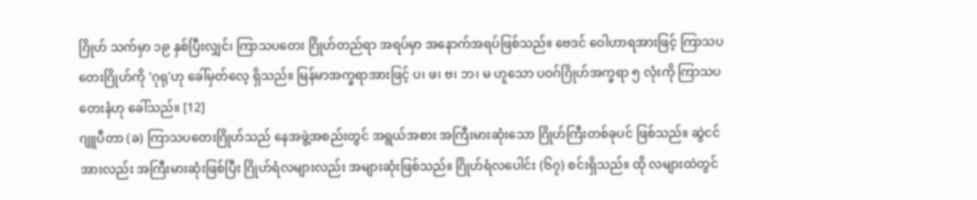ဂြိုဟ် သက်မှာ ၁၉ နှစ်ပြီးလျှင်၊ ကြာသပတေး ဂြိုဟ်တည်ရာ အရပ်မှာ အနောက်အရပ်ဖြစ်သည်။ ဗေဒင် ဝေါဟာရအားဖြင့် ကြာသပတေးဂြိုဟ်ကို 'ဂုရု'ဟု ခေါ်မှတ်လေ့ ရှိသည်။ မြန်မာအက္ခရာအားဖြင့် ပ၊ ဖ၊ ဗ၊ ဘ၊ မ ဟူသော ပဝဂ်ဂြိုဟ်အက္ခရာ ၅ လုံးကို ကြာသပတေးနံဟု ခေါ်သည်။ [12]
ဂျူပီတာ (ခ) ကြာသပတေးဂြိုဟ်သည် နေအဖွဲ့အစည်းတွင် အရွယ်အစား အကြီးမားဆုံးသော ဂြိုဟ်ကြီးတစ်ခုပင် ဖြစ်သည်။ ဆွဲငင်အားလည်း အကြီးမားဆုံးဖြစ်ပြီး ဂြိုဟ်ရံလများလည်း အများဆုံးဖြစ်သည်။ ဂြိုဟ်ရံလပေါင်း (၆၇) စင်းရှိသည်။ ထို လများထဲတွင်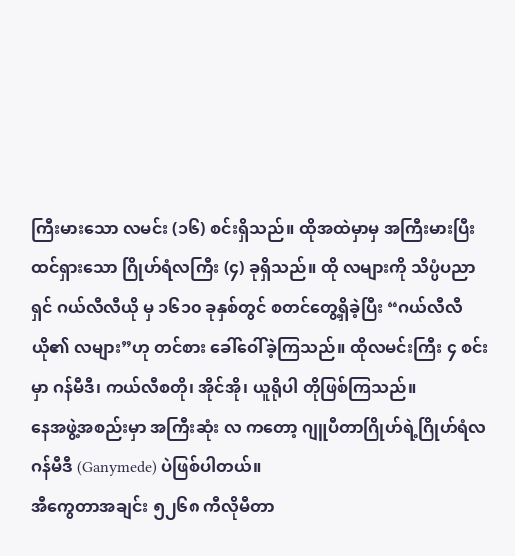ကြီးမားသော လမင်း (၁၆) စင်းရှိသည်။ ထိုအထဲမှာမှ အကြီးမားပြီး ထင်ရှားသော ဂြိုဟ်ရံလကြီး (၄) ခုရှိသည်။ ထို လများကို သိပ္ပံပညာရှင် ဂယ်လီလီယို မှ ၁၆၁၀ ခုနှစ်တွင် စတင်တွေ့ရှိခဲ့ပြီး “ဂယ်လီလီယို၏ လများ”ဟု တင်စား ခေါ်ဝေါ်ခဲ့ကြသည်။ ထိုလမင်းကြီး ၄ စင်းမှာ ဂန်မီဒီ၊ ကယ်လီစတို၊ အိုင်အို၊ ယူရိုပါ တိုဖြစ်ကြသည်။
နေအဖွဲ့အစည်းမှာ အကြီးဆုံး လ ကတော့ ဂျူပီတာဂြိုဟ်ရဲ့ဂြိုဟ်ရံလ ဂန်မီဒီ (Ganymede) ပဲဖြစ်ပါတယ်။
အီကွေတာအချင်း ၅၂၆၈ ကီလိုမီတာ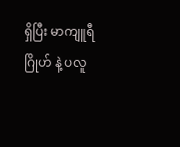ရှိပြီး မာကျူရီဂြိုဟ် နဲ့ ပလူ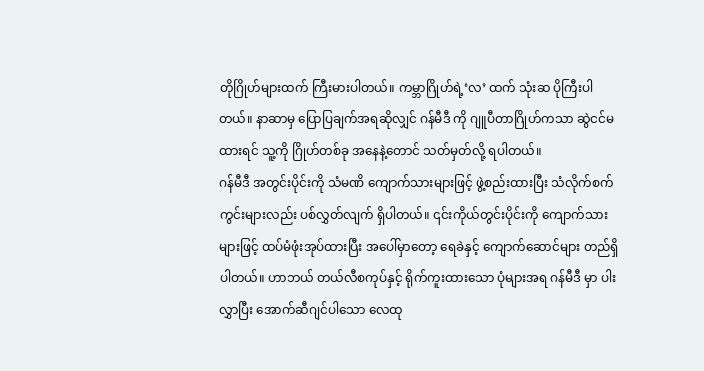တိုဂြိုဟ်များထက် ကြီးမားပါတယ်။ ကမ္ဘာဂြိုဟ်ရဲ့‘လ’ ထက် သုံးဆ ပိုကြီးပါတယ်။ နာဆာမှ ပြောပြချက်အရဆိုလျှင် ဂန်မီဒီ ကို ဂျူပီတာဂြိုဟ်ကသာ ဆွဲငင်မထားရင် သူ့ကို ဂြိုဟ်တစ်ခု အနေနဲ့တောင် သတ်မှတ်လို့ ရပါတယ်။
ဂန်မီဒီ အတွင်းပိုင်းကို သံမဏိ ကျောက်သားများဖြင့် ဖွဲ့စည်းထားပြီး သံလိုက်စက်ကွင်းများလည်း ပစ်လွှတ်လျက် ရှိပါတယ်။ ၎င်းကိုယ်တွင်းပိုင်းကို ကျောက်သားများဖြင့် ထပ်မံဖုံးအုပ်ထားပြီး အပေါ်မှာတော့ ရေခဲနှင့် ကျောက်ဆောင်များ တည်ရှိပါတယ်။ ဟာဘယ် တယ်လီစကုပ်နှင့် ရိုက်ကူးထားသော ပုံများအရ ဂန်မီဒီ မှာ ပါးလွှာပြီး အောက်ဆီဂျင်ပါသော လေထု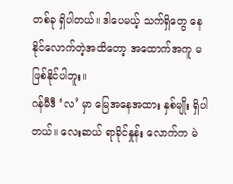တစ်ခု ရှိပါတယ်။ ဒါပေမယ့် သက်ရှိတွေ နေနိုင်လောက်တဲ့အထိတော့ အထောက်အကူ မဖြစ်နိုင်ပါဘူး။
ဂန်မီဒီ ‘လ’ မှာ မြေအနေအထား နှစ်မျိုး ရှိပါတယ်။ လေးဆယ် ရာခိုင်နှုန်း လောက်က မဲ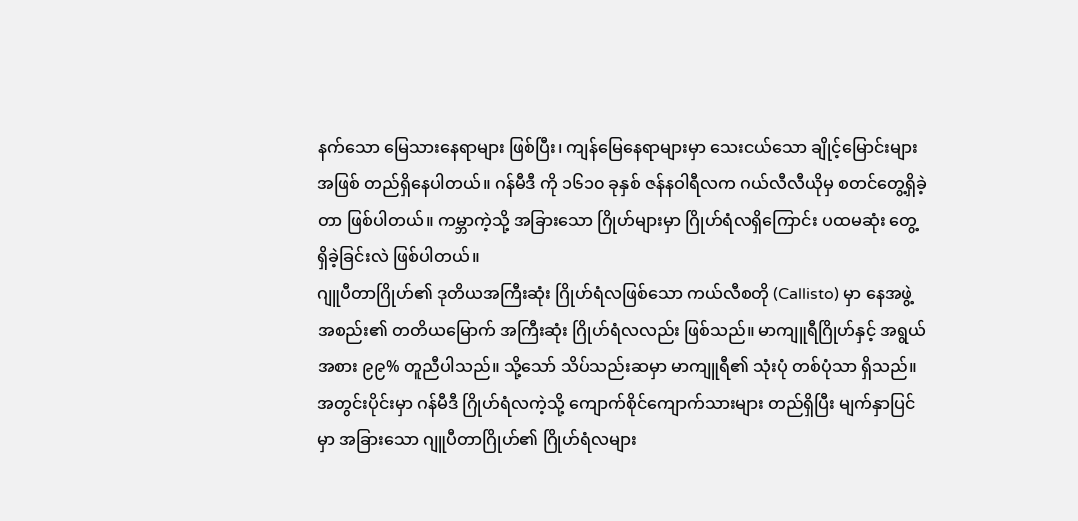နက်သော မြေသားနေရာများ ဖြစ်ပြီး၊ ကျန်မြေနေရာများမှာ သေးငယ်သော ချိုင့်မြောင်းများအဖြစ် တည်ရှိနေပါတယ်။ ဂန်မီဒီ ကို ၁၆၁၀ ခုနှစ် ဇန်နဝါရီလက ဂယ်လီလီယိုမှ စတင်တွေ့ရှိခဲ့တာ ဖြစ်ပါတယ်။ ကမ္ဘာကဲ့သို့ အခြားသော ဂြိုဟ်များမှာ ဂြိုဟ်ရံလရှိကြောင်း ပထမဆုံး တွေ့ရှိခဲ့ခြင်းလဲ ဖြစ်ပါတယ်။
ဂျူပီတာဂြိုဟ်၏ ဒုတိယအကြီးဆုံး ဂြိုဟ်ရံလဖြစ်သော ကယ်လီစတို (Callisto) မှာ နေအဖွဲ့အစည်း၏ တတိယမြောက် အကြီးဆုံး ဂြိုဟ်ရံလလည်း ဖြစ်သည်။ မာကျူရီဂြိုဟ်နှင့် အရွယ်အစား ၉၉% တူညီပါသည်။ သို့သော် သိပ်သည်းဆမှာ မာကျူရီ၏ သုံးပုံ တစ်ပုံသာ ရှိသည်။ အတွင်းပိုင်းမှာ ဂန်မီဒီ ဂြိုဟ်ရံလကဲ့သို့ ကျောက်စိုင်ကျောက်သားများ တည်ရှိပြီး မျက်နှာပြင်မှာ အခြားသော ဂျူပီတာဂြိုဟ်၏ ဂြိုဟ်ရံလများ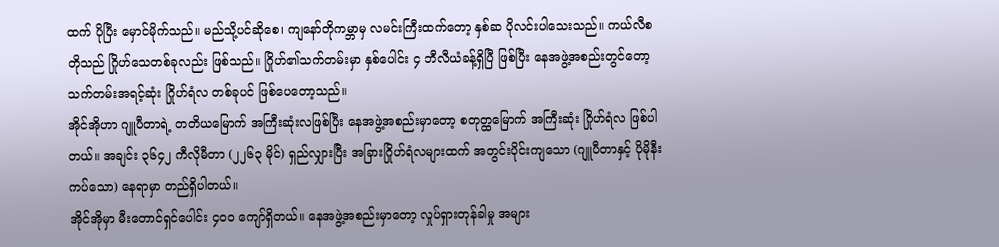ထက် ပိုပြီး မှောင်မိုက်သည်။ မည်သို့ပင်ဆိုစေ၊ ကျနော်တိုကမ္ဘာမှ လမင်းကြီးထက်တော့ နှစ်ဆ ပိုလင်းပါသေးသည်။ ကယ်လီစတိုသည် ဂြိုဟ်သေတစ်ခုလည်း ဖြစ်သည်။ ဂြိုဟ်၏သက်တမ်းမှာ နှစ်ပေါင်း ၄ ဘီလီယံခန့်ရှိပြီ ဖြစ်ပြီး နေအဖွဲ့အစည်းတွင်တော့ သက်တမ်းအရင့်ဆုံး ဂြိုဟ်ရံလ တစ်ခုပင် ဖြစ်ပေတော့သည်။
အိုင်အိုဟာ ဂျူပီတာရဲ့ တတိယမြောက် အကြီးဆုံးလဖြစ်ပြီး နေအဖွဲ့အစည်းမှာတော့ စတုတ္ထမြောက် အကြီးဆုံး ဂြိုဟ်ရံလ ဖြစ်ပါတယ်။ အချင်း ၃၆၄၂ ကီလိုမီတာ (၂၂၆၃ မိုင်) ရှည်လျှားပြီး အခြားဂြိုဟ်ရံလများထက် အတွင်းပိုင်းကျသော (ဂျူပီတာနှင့် ပိုမိုနီးကပ်သော) နေရာမှာ တည်ရှိပါတယ်။
အိုင်အိုမှာ မီးတောင်ရှင်ပေါင်း ၄၀၀ ကျော်ရှိတယ်။ နေအဖွဲ့အစည်းမှာတော့ လှုပ်ရှားတုန်ခါမှု အများ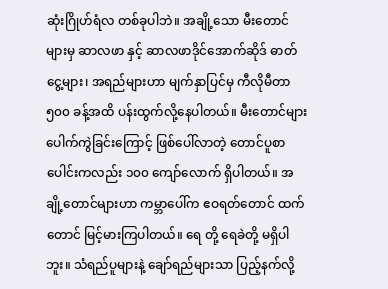ဆုံးဂြိုဟ်ရံလ တစ်ခုပါဘဲ။ အချို့သော မီးတောင်များမှ ဆာလဖာ နှင့် ဆာလဖာဒိုင်အောက်ဆိုဒ် ဓာတ်ငွေ့များ၊ အရည်များဟာ မျက်နှာပြင်မှ ကီလိုမီတာ ၅၀၀ ခန့်အထိ ပန်းထွက်လို့နေပါတယ်။ မီးတောင်များပေါက်ကွဲခြင်းကြောင့် ဖြစ်ပေါ်လာတဲ့ တောင်ပူစာပေါင်းကလည်း ၁၀၀ ကျော်လောက် ရှိပါတယ်။ အချို့တောင်များဟာ ကမ္ဘာပေါ်က ဧဝရတ်တောင် ထက်တောင် မြင့်မားကြပါတယ်။ ရေ တို့ ရေခဲတို့ မရှိပါဘူး။ သံရည်ပူများနဲ့ ချော်ရည်များသာ ပြည့်နက်လို့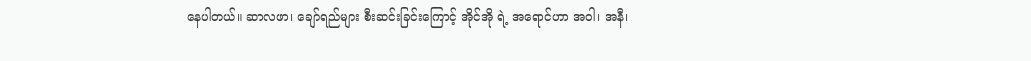နေပါတယ်။ ဆာလဖာ၊ ချော်ရည်များ စီးဆင်းခြင်းကြောင့် အိုင်အို ရဲ့ အရောင်ဟာ အဝါ၊ အနီ၊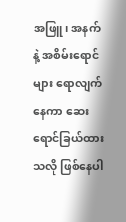အဖြူ၊ အနက် နဲ့ အစိမ်းရောင်များ ရောလျက် နေကာ ဆေးရောင်ခြယ်ထားသလို ဖြစ်နေပါ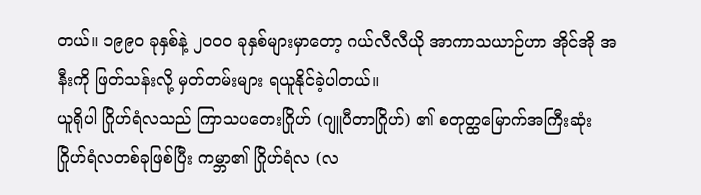တယ်။ ၁၉၉၀ ခုနှစ်နဲ့ ၂၀၀၀ ခုနှစ်များမှာတော့ ဂယ်လီလီယို အာကာသယာဉ်ဟာ အိုင်အို အနီးကို ဖြတ်သန်းလို့ မှတ်တမ်းများ ရယူနိုင်ခဲ့ပါတယ်။
ယူရိုပါ ဂြိုဟ်ရံလသည် ကြာသပတေးဂြိုဟ် (ဂျူပီတာဂြိုဟ်) ၏ စတုတ္ထမြောက်အကြီးဆုံး ဂြိုဟ်ရံလတစ်ခုဖြစ်ပြီး ကမ္ဘာ၏ ဂြိုဟ်ရံလ (လ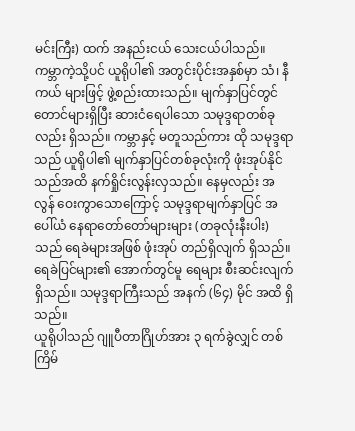မင်းကြီး) ထက် အနည်းငယ် သေးငယ်ပါသည်။ ကမ္ဘာကဲ့သို့ပင် ယူရိုပါ၏ အတွင်းပိုင်းအနှစ်မှာ သံ၊ နီကယ် များဖြင့် ဖွဲ့စည်းထားသည်။ မျက်နှာပြင်တွင် တောင်များရှိပြီး ဆားငံရေပါသော သမုဒ္ဒရာတစ်ခုလည်း ရှိသည်။ ကမ္ဘာနှင့် မတူသည်ကား ထို သမုဒ္ဒရာသည် ယူရိုပါ၏ မျက်နှာပြင်တစ်ခုလုံးကို ဖုံးအုပ်နိုင်သည်အထိ နက်ရှိုင်းလွန်းလှသည်။ နေမှလည်း အလွန် ဝေးကွာသောကြောင့် သမုဒ္ဒရာမျက်နှာပြင် အပေါ်ယံ နေရာတော်တော်များများ (တခုလုံးနီးပါး) သည် ရေခဲများအဖြစ် ဖုံးအုပ် တည်ရှိလျက် ရှိသည်။ ရေခဲပြင်များ၏ အောက်တွင်မူ ရေများ စီးဆင်းလျက် ရှိသည်။ သမုဒ္ဒရာကြီးသည် အနက် (၆၄) မိုင် အထိ ရှိသည်။
ယူရိုပါသည် ဂျူပီတာဂြိုဟ်အား ၃ ရက်ခွဲလျှင် တစ်ကြိမ်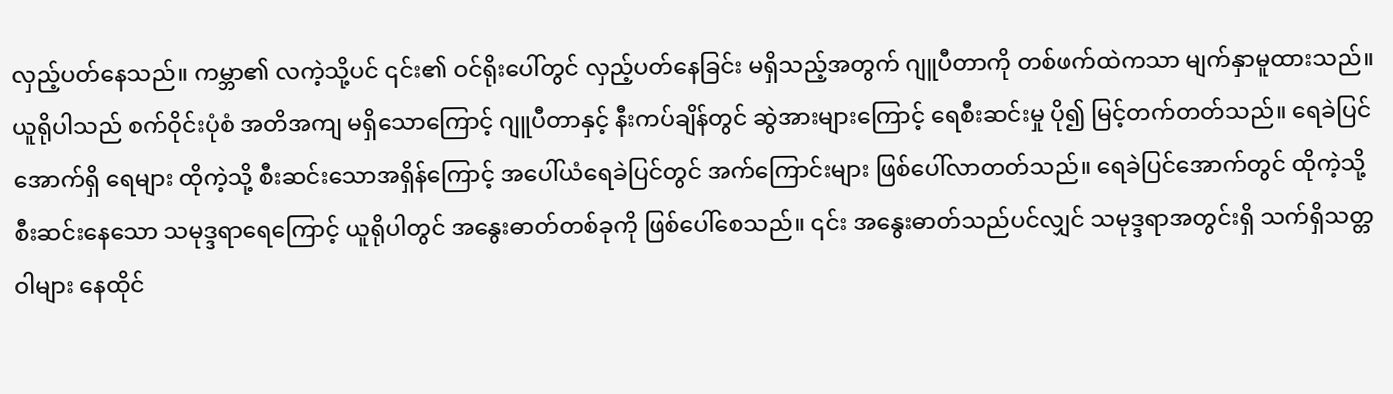လှည့်ပတ်နေသည်။ ကမ္ဘာ၏ လကဲ့သို့ပင် ၎င်း၏ ဝင်ရိုးပေါ်တွင် လှည့်ပတ်နေခြင်း မရှိသည့်အတွက် ဂျူပီတာကို တစ်ဖက်ထဲကသာ မျက်နှာမူထားသည်။ ယူရိုပါသည် စက်ဝိုင်းပုံစံ အတိအကျ မရှိသောကြောင့် ဂျူပီတာနှင့် နီးကပ်ချိန်တွင် ဆွဲအားများကြောင့် ရေစီးဆင်းမှု ပို၍ မြင့်တက်တတ်သည်။ ရေခဲပြင်အောက်ရှိ ရေများ ထိုကဲ့သို့ စီးဆင်းသောအရှိန်ကြောင့် အပေါ်ယံရေခဲပြင်တွင် အက်ကြောင်းများ ဖြစ်ပေါ်လာတတ်သည်။ ရေခဲပြင်အောက်တွင် ထိုကဲ့သို့ စီးဆင်းနေသော သမုဒ္ဒရာရေကြောင့် ယူရိုပါတွင် အနွေးဓာတ်တစ်ခုကို ဖြစ်ပေါ်စေသည်။ ၎င်း အနွေးဓာတ်သည်ပင်လျှင် သမုဒ္ဒရာအတွင်းရှိ သက်ရှိသတ္တဝါများ နေထိုင်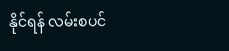နိုင်ရန် လမ်းစပင်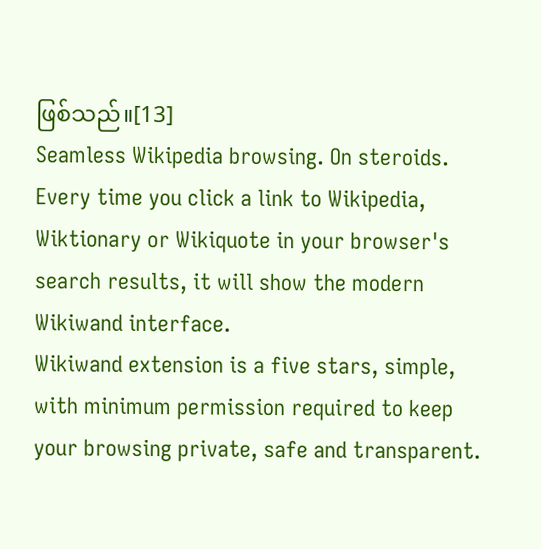ဖြစ်သည်။[13]
Seamless Wikipedia browsing. On steroids.
Every time you click a link to Wikipedia, Wiktionary or Wikiquote in your browser's search results, it will show the modern Wikiwand interface.
Wikiwand extension is a five stars, simple, with minimum permission required to keep your browsing private, safe and transparent.